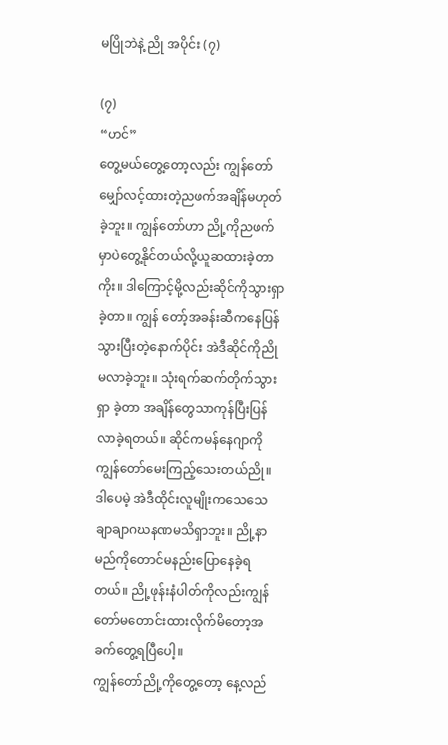မပြိုဘဲနဲ့ ညို အပိုင်း (၇)

(၇)
“ဟင်”
တွေ့မယ်တွေ့တော့လည်း ကျွန်တော်မျှော်လင့်ထားတဲ့ညဖက်အချိန်မဟုတ်ခဲ့ဘူး။ ကျွန်တော်ဟာ ညို့ကိုညဖက်မှာပဲတွေ့နိုင်တယ်လို့ယူဆထားခဲ့တာကိုး။ ဒါကြောင့်မို့လည်းဆိုင်ကိုသွားရှာခဲ့တာ။ ကျွန် တော့်အခန်းဆီကနေပြန်သွားပြီးတဲ့နောက်ပိုင်း အဲဒီဆိုင်ကိုညိုမလာခဲ့ဘူး။ သုံးရက်ဆက်တိုက်သွားရှာ ခဲ့တာ အချိန်တွေသာကုန်ပြီးပြန်လာခဲ့ရတယ်။ ဆိုင်ကမန်နေဂျာကိုကျွန်တော်မေးကြည့်သေးတယ်ညို။ ဒါပေမဲ့ အဲဒီထိုင်းလူမျိုးကသေသေချာချာဂဃနဏမသိရှာဘူး။ ညို့နာမည်ကိုတောင်မနည်းပြောနေခဲ့ရ တယ်။ ညို့ဖုန်းနံပါတ်ကိုလည်းကျွန်တော်မတောင်းထားလိုက်မိတော့အခက်တွေ့ရပြီပေါ့။
ကျွန်တော်ညို့ကိုတွေ့တော့ နေ့လည်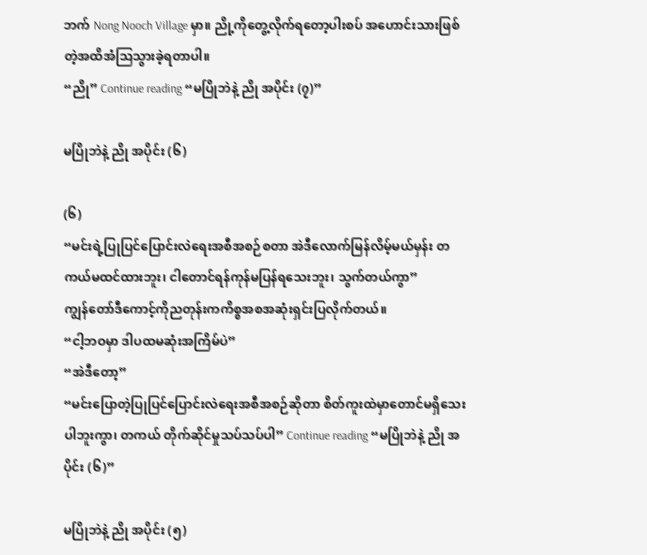ဘက် Nong Nooch Village မှာ။ ညို့ကိုတွေ့လိုက်ရတော့ပါးစပ် အဟောင်းသားဖြစ်တဲ့အထိအံသြသွားခဲ့ရတာပါ။
“ညို” Continue reading “မပြိုဘဲနဲ့ ညို အပိုင်း (၇)”

မပြိုဘဲနဲ့ ညို အပိုင်း (၆)

(၆)
“မင်းရဲ့ပြုပြင်ပြောင်းလဲရေးအစီအစဉ်စတာ အဲဒီလောက်မြန်လိမ့်မယ်မှန်း တကယ်မထင်ထားဘူး၊ ငါတောင်ရန်ကုန်မပြန်ရသေးဘူး၊ သွက်တယ်ကွာ”
ကျွန်တော်ဒီကောင့်ကိုညတုန်းကကိစ္စအစအဆုံးရှင်းပြလိုက်တယ်။
“ငါ့ဘဝမှာ ဒါပထမဆုံးအကြိမ်ပဲ”
“အဲဒီတော့”
“မင်းပြောတဲ့ပြုပြင်ပြောင်းလဲရေးအစီအစဉ်ဆိုတာ စိတ်ကူးထဲမှာတောင်မရှိသေးပါဘူးကွာ၊ တကယ် တိုက်ဆိုင်မှုသပ်သပ်ပါ” Continue reading “မပြိုဘဲနဲ့ ညို အပိုင်း (၆)”

မပြိုဘဲနဲ့ ညို အပိုင်း (၅)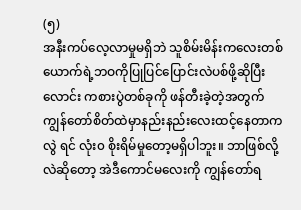(၅)
အနီးကပ်လေ့လာမှုမရှိဘဲ သူစိမ်းမိန်းကလေးတစ်ယောက်ရဲ့ဘဝကိုပြုပြင်ပြောင်းလဲပစ်ဖို့ဆိုပြီး လောင်း ကစားပွဲတစ်ခုကို ဖန်တီးခဲ့တဲ့အတွက်ကျွန်တော်စိတ်ထဲမှာနည်းနည်းလေးထင့်နေတာကလွဲ ရင် လုံး၀ စိုးရိမ်မှုတော့မရှိပါဘူး။ ဘာဖြစ်လို့လဲဆိုတော့ အဲဒီကောင်မလေးကို ကျွန်တော်ရ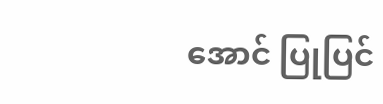အောင် ပြုပြင်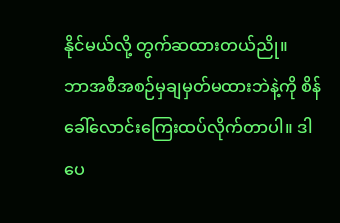နိုင်မယ်လို့ တွက်ဆထားတယ်ညို။
ဘာအစီအစဉ်မှချမှတ်မထားဘဲနဲ့ကို စိန်ခေါ်လောင်းကြေးထပ်လိုက်တာပါ။ ဒါပေ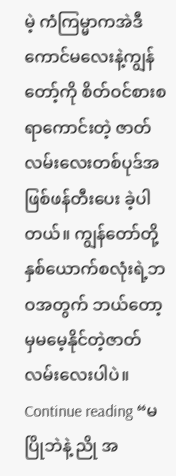မဲ့ ကံကြမ္မာကအဲဒီ ကောင်မလေးနဲ့ကျွန်တော့်ကို စိတ်ဝင်စားစရာကောင်းတဲ့ ဇာတ်လမ်းလေးတစ်ပုဒ်အဖြစ်ဖန်တီးပေး ခဲ့ပါတယ်။ ကျွန်တော်တို့နှစ်ယောက်စလုံးရဲ့ဘဝအတွက် ဘယ်တော့မှမမေ့နိုင်တဲ့ဇာတ်လမ်းလေးပါပဲ။ Continue reading “မပြိုဘဲနဲ့ ညို အ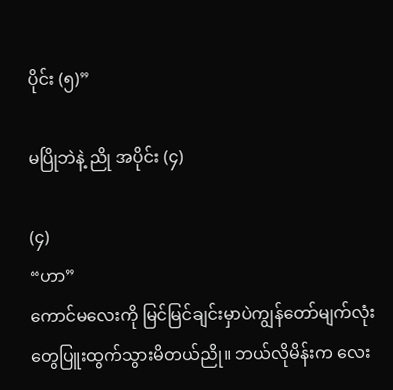ပိုင်း (၅)”

မပြိုဘဲနဲ့ ညို အပိုင်း (၄)

(၄)
“ဟာ”
ကောင်မလေးကို မြင်မြင်ချင်းမှာပဲကျွန်တော်မျက်လုံးတွေပြူးထွက်သွားမိတယ်ညို။ ဘယ်လိုမိန်းက လေး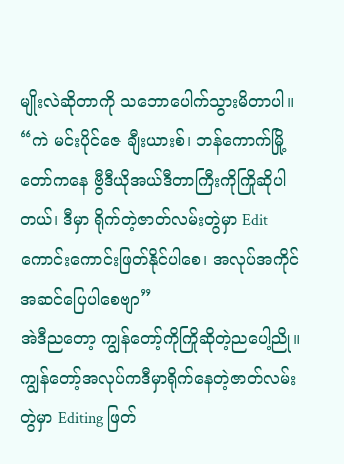မျိုးလဲဆိုတာကို သဘောပေါက်သွားမိတာပါ။
“ကဲ မင်းပိုင်ဇေ ချီးယားစ်၊ ဘန်ကောက်မြို့တော်ကနေ ဗွီဒီယိုအယ်ဒီတာကြီးကိုကြိုဆိုပါတယ်၊ ဒီမှာ ရိုက်တဲ့ဇာတ်လမ်းတွဲမှာ Edit ကောင်းကောင်းဖြတ်နိုင်ပါစေ၊ အလုပ်အကိုင်အဆင်ပြေပါစေဗျာ”
အဲဒီညတော့ ကျွန်တော့်ကိုကြိုဆိုတဲ့ညပေါ့ညို။ ကျွန်တော့်အလုပ်ကဒီမှာရိုက်နေတဲ့ဇာတ်လမ်းတွဲမှာ Editing ဖြတ်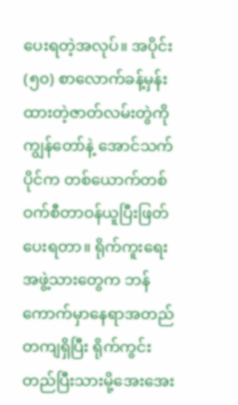ပေးရတဲ့အလုပ်။ အပိုင်း (၅၀) စာလောက်ခန့်မှန်းထားတဲ့ဇာတ်လမ်းတွဲကို ကျွန်တော်နဲ့ အောင်သက်ပိုင်က တစ်ယောက်တစ်ဝက်စီတာဝန်ယူပြီးဖြတ်ပေးရတာ။ ရိုက်ကူးရေးအဖွဲ့သားတွေက ဘန်ကောက်မှာနေရာအတည်တကျရှိပြီး ရိုက်ကွင်းတည်ပြီးသားမို့အေးအေး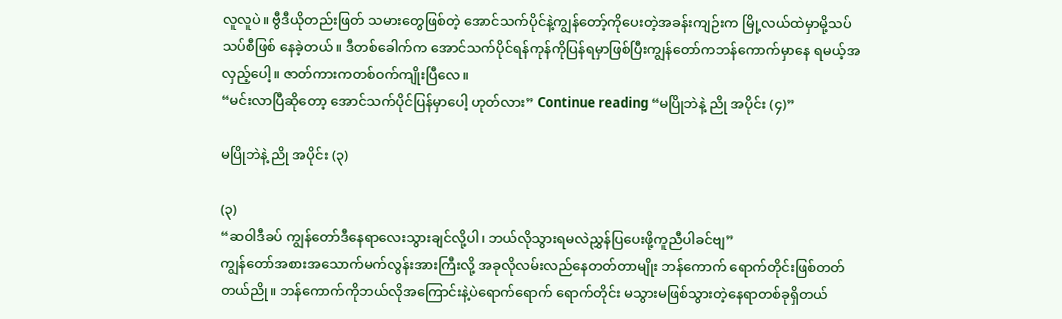လူလူပဲ။ ဗွီဒီယိုတည်းဖြတ် သမားတွေဖြစ်တဲ့ အောင်သက်ပိုင်နဲ့ကျွန်တော့်ကိုပေးတဲ့အခန်းကျဉ်းက မြို့လယ်ထဲမှာမို့သပ်သပ်စီဖြစ် နေခဲ့တယ်။ ဒီတစ်ခေါက်က အောင်သက်ပိုင်ရန်ကုန်ကိုပြန်ရမှာဖြစ်ပြီးကျွန်တော်ကဘန်ကောက်မှာနေ ရမယ့်အလှည့်ပေါ့။ ဇာတ်ကားကတစ်ဝက်ကျိုးပြီလေ။
“မင်းလာပြီဆိုတော့ အောင်သက်ပိုင်ပြန်မှာပေါ့ ဟုတ်လား” Continue reading “မပြိုဘဲနဲ့ ညို အပိုင်း (၄)”

မပြိုဘဲနဲ့ ညို အပိုင်း (၃)

(၃)
“ဆဝါဒီခပ် ကျွန်တော်ဒီနေရာလေးသွားချင်လို့ပါ၊ ဘယ်လိုသွားရမလဲညွှန်ပြပေးဖို့ကူညီပါခင်ဗျ”
ကျွန်တော်အစားအသောက်မက်လွန်းအားကြီးလို့ အခုလိုလမ်းလည်နေတတ်တာမျိုး ဘန်ကောက် ရောက်တိုင်းဖြစ်တတ်တယ်ညို။ ဘန်ကောက်ကိုဘယ်လိုအကြောင်းနဲ့ပဲရောက်ရောက် ရောက်တိုင်း မသွားမဖြစ်သွားတဲ့နေရာတစ်ခုရှိတယ်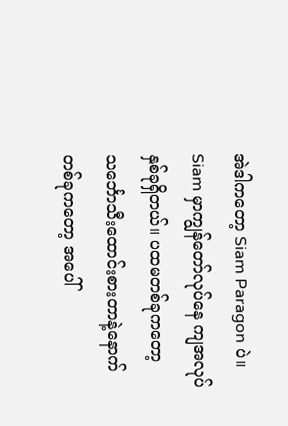အဲဒါကတော့ Siam Paragon ပဲ။ Siam မှာကျွန်တော်လုပ်နေ ကျအလုပ်နှစ်ခုရှိတယ်။ ပထမတစ်ခုကတော့ သင်္ဘောသီးထောင်းစားတာနဲ့နောက်တစ်ခုကတော့ အပေါ်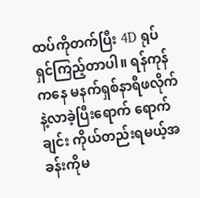ထပ်ကိုတက်ပြီး 4D ရုပ်ရှင်ကြည့်တာပါ။ ရန်ကုန်ကနေ မနက်ရှစ်နာရီဖလိုက်နဲ့လာခဲ့ပြီးရောက် ရောက်ချင်း ကိုယ်တည်းရမယ့်အခန်းကိုမ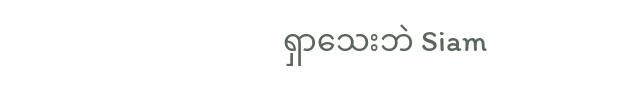ရှာသေးဘဲ Siam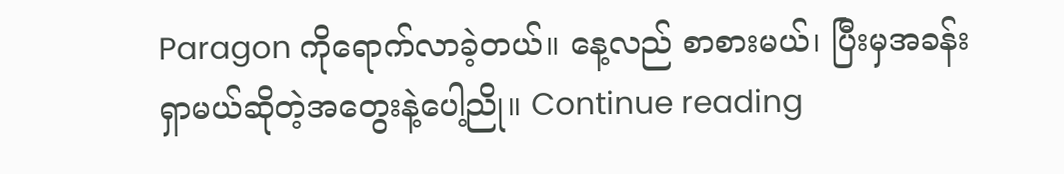Paragon ကိုရောက်လာခဲ့တယ်။ နေ့လည် စာစားမယ်၊ ပြီးမှအခန်းရှာမယ်ဆိုတဲ့အတွေးနဲ့ပေါ့ညို။ Continue reading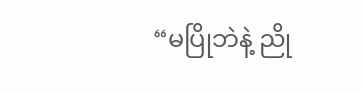“မပြိုဘဲနဲ့ ညို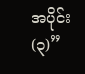အပိုင်း (၃)”